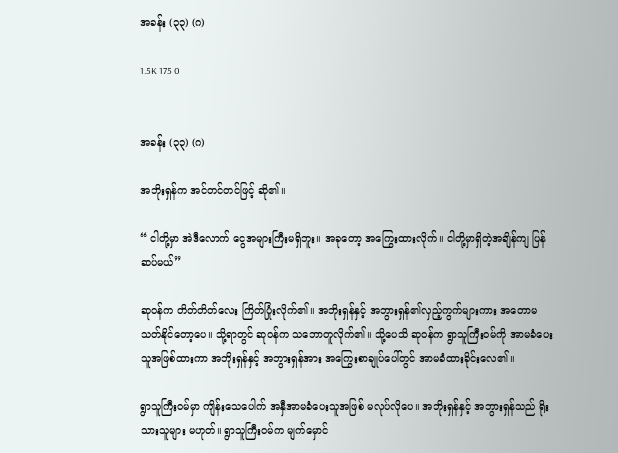အခန်း (၃၃) (ဂ)

1.5K 175 0


အခန်း (၃၃) (ဂ)

အဘိုးရှန်က အင်တင်တင်ဖြင့် ဆို၏။

“ ငါတို့မှာ အဲဒီလောက် ငွေအများကြီးမရှိဘူး။ အခုတော့ အကြွေးထားလိုက်။ ငါတို့မှာရှိတဲ့အချိန်ကျ ပြန်ဆပ်မယ်”

ဆုဝန်က တိတ်တိတ်လေး ကြိတ်ပြုံးလိုက်၏။ အဘိုးရှန်နှင့် အဘွားရှန်၏လှည့်ကွက်များကား အတောမသတ်နိုင်တော့ပေ။ သို့ရာတွင် ဆုဝန်က သဘောတူလိုက်၏။ သို့ပေသိ ဆုဝန်က ရွာသူကြီးဝမ်ကို အာမခံပေးသူအဖြစ်ထားကာ အဘိုးရှန်နှင့် အဘွားရှန်အား အကြွေးစာချုပ်ပေါ်တွင် အာမခံထားခိုင်းလေ၏။

ရွာသူကြီးဝမ်မှာ ကျိန်းသေပေါက် အနှီအာမခံပေးသူအဖြစ် မလုပ်လိုပေ။ အဘိုးရှန်နှင့် အဘွားရှန်သည် ရိုးသားသူများ မဟုတ်။ ရွာသူကြီးဝမ်က မျက်မှောင်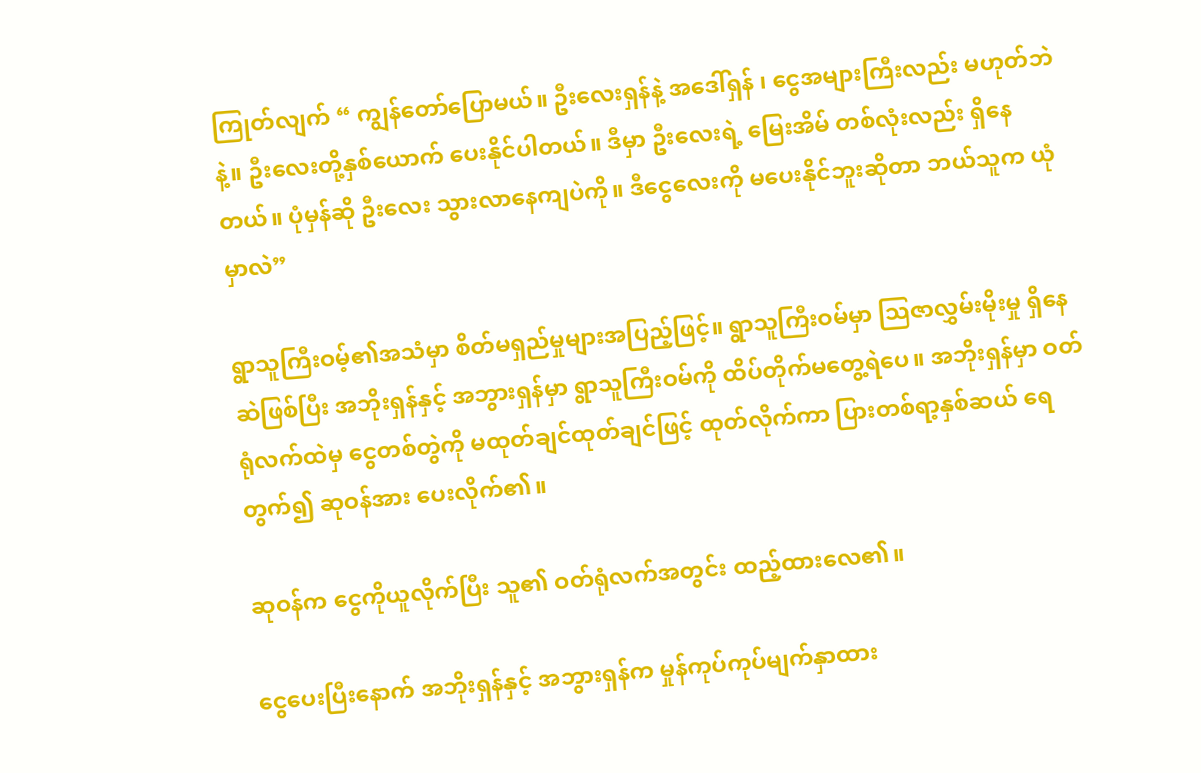ကြုတ်လျက် “ ကျွန်တော်ပြောမယ်။ ဦးလေးရှန်နဲ့ အဒေါ်ရှန် ၊ ငွေအများကြီးလည်း မဟုတ်ဘဲနဲ့။ ဦးလေးတို့နှစ်ယောက် ပေးနိုင်ပါတယ်။ ဒီမှာ ဦးလေးရဲ့ မြေးအိမ် တစ်လုံးလည်း ရှိနေတယ်။ ပုံမှန်ဆို ဦးလေး သွားလာနေကျပဲကို။ ဒီငွေလေးကို မပေးနိုင်ဘူးဆိုတာ ဘယ်သူက ယုံမှာလဲ”

ရွာသူကြီးဝမ့်၏အသံမှာ စိတ်မရှည်မှုများအပြည့်ဖြင့်။ ရွာသူကြီးဝမ်မှာ သြဇာလွှမ်းမိုးမှု ရှိနေဆဲဖြစ်ပြီး အဘိုးရှန်နှင့် အဘွားရှန်မှာ ရွာသူကြီးဝမ်ကို ထိပ်တိုက်မတွေ့ရဲပေ။ အဘိုးရှန်မှာ ဝတ်ရုံလက်ထဲမှ ငွေတစ်တွဲကို မထုတ်ချင်ထုတ်ချင်ဖြင့် ထုတ်လိုက်ကာ ပြားတစ်ရာ့နှစ်ဆယ် ရေတွက်၍ ဆုဝန်အား ပေးလိုက်၏။

ဆုဝန်က ‌ငွေကိုယူလိုက်ပြီး သူ၏ ဝတ်ရုံလက်အတွင်း ထည့်ထားလေ၏။

ငွေပေးပြီးနောက် အဘိုးရှန်နှင့် အဘွားရှန်က မှုန်ကုပ်ကုပ်မျက်နှာထား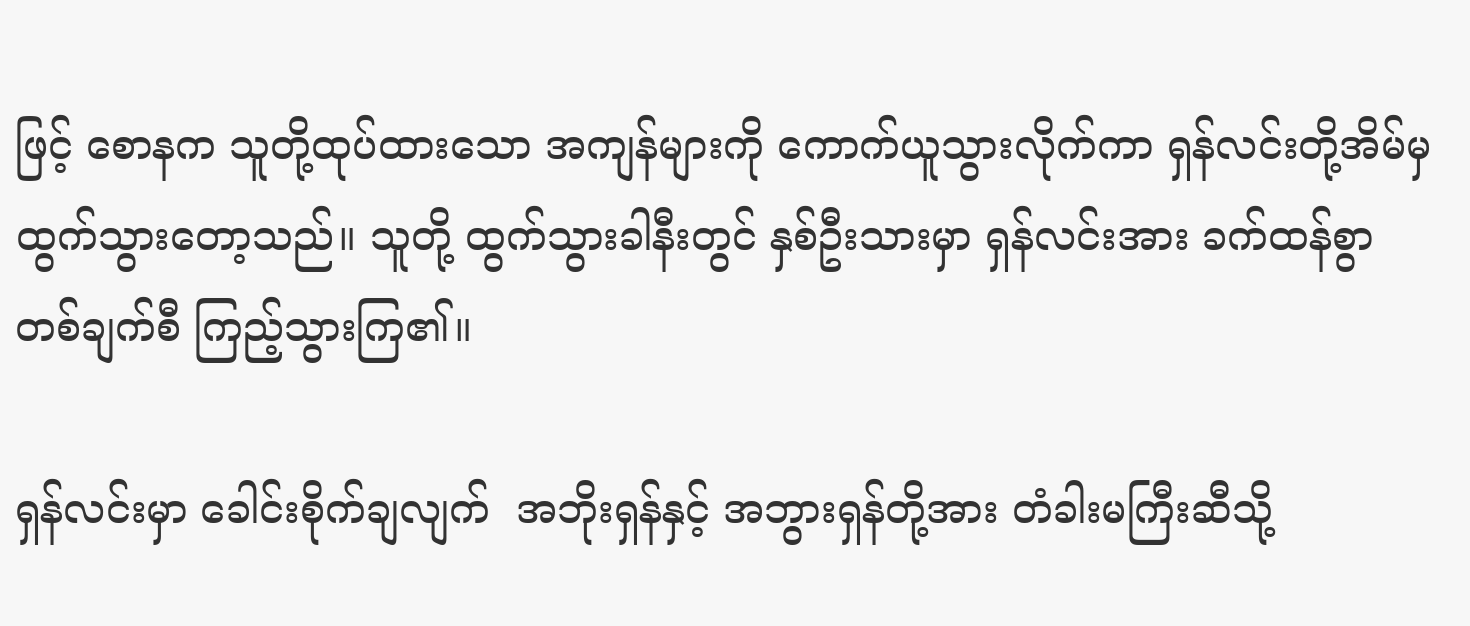ဖြင့် စောနက သူတို့ထုပ်ထားသော အကျန်များကို ကောက်ယူသွားလိုက်ကာ ရှန်လင်းတို့အိမ်မှ ထွက်သွားတော့သည်။ သူတို့ ထွက်သွားခါနီးတွင် နှစ်ဦးသားမှာ ရှန်လင်းအား ခက်ထန်စွာ တစ်ချက်စီ ကြည့်သွားကြ၏။

ရှန်လင်းမှာ ခေါင်းစိုက်ချလျက်  အဘိုးရှန်နှင့် အဘွားရှန်တို့အား တံခါးမကြီးဆီသို့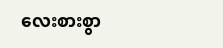လေးစားစွာ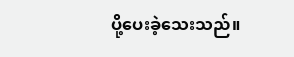ပို့ပေးခဲ့သေးသည်။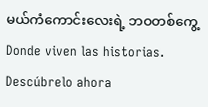မယ်ကံကောင်းလေးရဲ့ ဘဝတစ်ကွေ့Donde viven las historias. Descúbrelo ahora